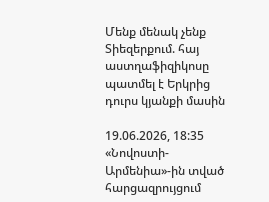Մենք մենակ չենք Տիեզերքում. հայ աստղաֆիզիկոսը պատմել է Երկրից դուրս կյանքի մասին

19.06.2026, 18:35
«Նովոստի-Արմենիա»-ին տված հարցազրույցում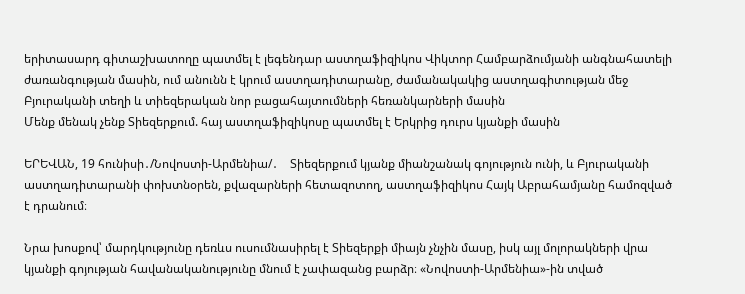երիտասարդ գիտաշխատողը պատմել է լեգենդար աստղաֆիզիկոս Վիկտոր Համբարձումյանի անգնահատելի ժառանգության մասին, ում անունն է կրում աստղադիտարանը, ժամանակակից աստղագիտության մեջ Բյուրականի տեղի և տիեզերական նոր բացահայտումների հեռանկարների մասին
Մենք մենակ չենք Տիեզերքում. հայ աստղաֆիզիկոսը պատմել է Երկրից դուրս կյանքի մասին

ԵՐԵՎԱՆ, 19 հունիսի․/Նովոստի-Արմենիա/․    Տիեզերքում կյանք միանշանակ գոյություն ունի, և Բյուրականի աստղադիտարանի փոխտնօրեն, քվազարների հետազոտող, աստղաֆիզիկոս Հայկ Աբրահամյանը համոզված է դրանում։

Նրա խոսքով՝ մարդկությունը դեռևս ուսումնասիրել է Տիեզերքի միայն չնչին մասը, իսկ այլ մոլորակների վրա կյանքի գոյության հավանականությունը մնում է չափազանց բարձր։ «Նովոստի-Արմենիա»-ին տված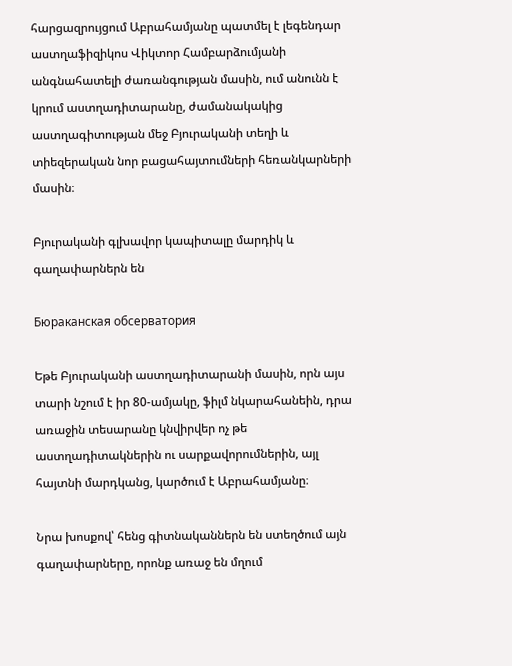հարցազրույցում Աբրահամյանը պատմել է լեգենդար աստղաֆիզիկոս Վիկտոր Համբարձումյանի անգնահատելի ժառանգության մասին, ում անունն է կրում աստղադիտարանը, ժամանակակից աստղագիտության մեջ Բյուրականի տեղի և տիեզերական նոր բացահայտումների հեռանկարների մասին։

Բյուրականի գլխավոր կապիտալը մարդիկ և գաղափարներն են

Бюраканская обсерватория

Եթե Բյուրականի աստղադիտարանի մասին, որն այս տարի նշում է իր 80-ամյակը, ֆիլմ նկարահանեին, դրա առաջին տեսարանը կնվիրվեր ոչ թե աստղադիտակներին ու սարքավորումներին, այլ հայտնի մարդկանց, կարծում է Աբրահամյանը։

Նրա խոսքով՝ հենց գիտնականներն են ստեղծում այն գաղափարները, որոնք առաջ են մղում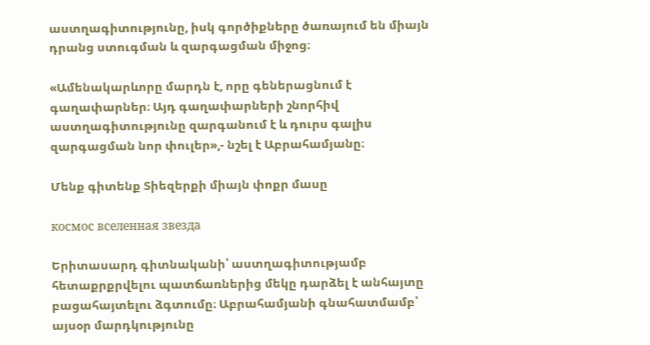աստղագիտությունը, իսկ գործիքները ծառայում են միայն դրանց ստուգման և զարգացման միջոց։

«Ամենակարևորը մարդն է, որը գեներացնում է գաղափարներ։ Այդ գաղափարների շնորհիվ աստղագիտությունը զարգանում է և դուրս գալիս զարգացման նոր փուլեր»,- նշել է Աբրահամյանը։

Մենք գիտենք Տիեզերքի միայն փոքր մասը

космос вселенная звезда

Երիտասարդ գիտնականի՝ աստղագիտությամբ հետաքրքրվելու պատճառներից մեկը դարձել է անհայտը բացահայտելու ձգտումը։ Աբրահամյանի գնահատմամբ՝ այսօր մարդկությունը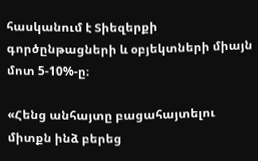հասկանում է Տիեզերքի գործընթացների և օբյեկտների միայն մոտ 5-10%-ը։

«Հենց անհայտը բացահայտելու միտքն ինձ բերեց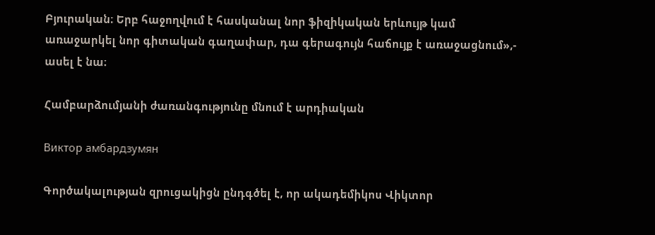Բյուրական։ Երբ հաջողվում է հասկանալ նոր ֆիզիկական երևույթ կամ առաջարկել նոր գիտական գաղափար, դա գերագույն հաճույք է առաջացնում»,- ասել է նա։

Համբարձումյանի ժառանգությունը մնում է արդիական

Виктор амбардзумян

Գործակալության զրուցակիցն ընդգծել է, որ ակադեմիկոս Վիկտոր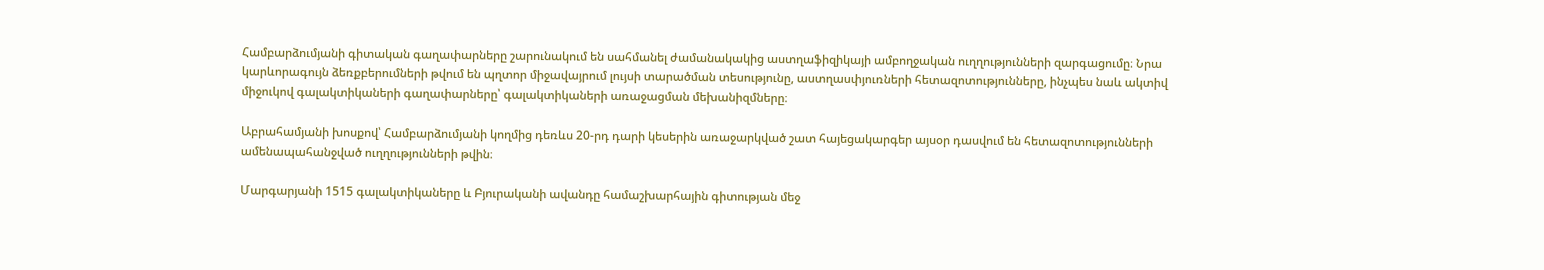Համբարձումյանի գիտական գաղափարները շարունակում են սահմանել ժամանակակից աստղաֆիզիկայի ամբողջական ուղղությունների զարգացումը։ Նրա կարևորագույն ձեռքբերումների թվում են պղտոր միջավայրում լույսի տարածման տեսությունը, աստղասփյուռների հետազոտությունները, ինչպես նաև ակտիվ միջուկով գալակտիկաների գաղափարները՝ գալակտիկաների առաջացման մեխանիզմները։

Աբրահամյանի խոսքով՝ Համբարձումյանի կողմից դեռևս 20-րդ դարի կեսերին առաջարկված շատ հայեցակարգեր այսօր դասվում են հետազոտությունների ամենապահանջված ուղղությունների թվին։

Մարգարյանի 1515 գալակտիկաները և Բյուրականի ավանդը համաշխարհային գիտության մեջ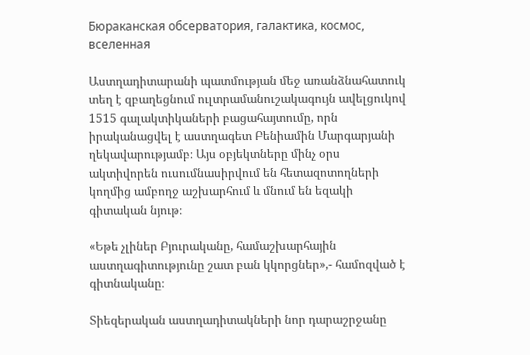Бюраканская обсерватория, галактика, космос, вселенная

Աստղադիտարանի պատմության մեջ առանձնահատուկ տեղ է զբաղեցնում ուլտրամանուշակագույն ավելցուկով 1515 գալակտիկաների բացահայտումը, որն իրականացվել է աստղագետ Բենիամին Մարգարյանի ղեկավարությամբ։ Այս օբյեկտները մինչ օրս ակտիվորեն ուսումնասիրվում են հետազոտողների կողմից ամբողջ աշխարհում և մնում են եզակի գիտական նյութ։

«Եթե չլիներ Բյուրականը, համաշխարհային աստղագիտությունը շատ բան կկորցներ»,- համոզված է գիտնականը։

Տիեզերական աստղադիտակների նոր դարաշրջանը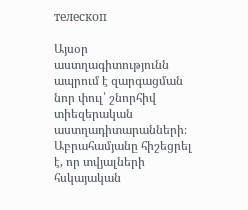телескоп

Այսօր աստղագիտությունն ապրում է զարգացման նոր փուլ՝ շնորհիվ տիեզերական աստղադիտարանների։ Աբրահամյանը հիշեցրել է, որ տվյալների հսկայական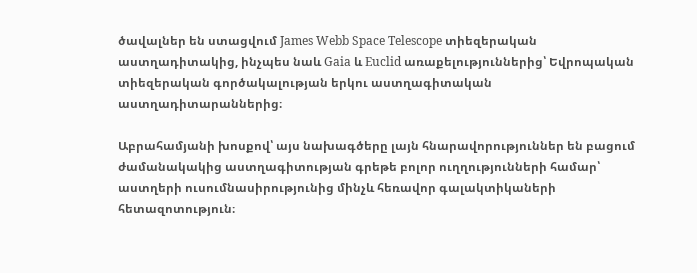ծավալներ են ստացվում James Webb Space Telescope տիեզերական աստղադիտակից, ինչպես նաև Gaia և Euclid առաքելություններից՝ Եվրոպական տիեզերական գործակալության երկու աստղագիտական աստղադիտարաններից։

Աբրահամյանի խոսքով՝ այս նախագծերը լայն հնարավորություններ են բացում ժամանակակից աստղագիտության գրեթե բոլոր ուղղությունների համար՝ աստղերի ուսումնասիրությունից մինչև հեռավոր գալակտիկաների հետազոտություն։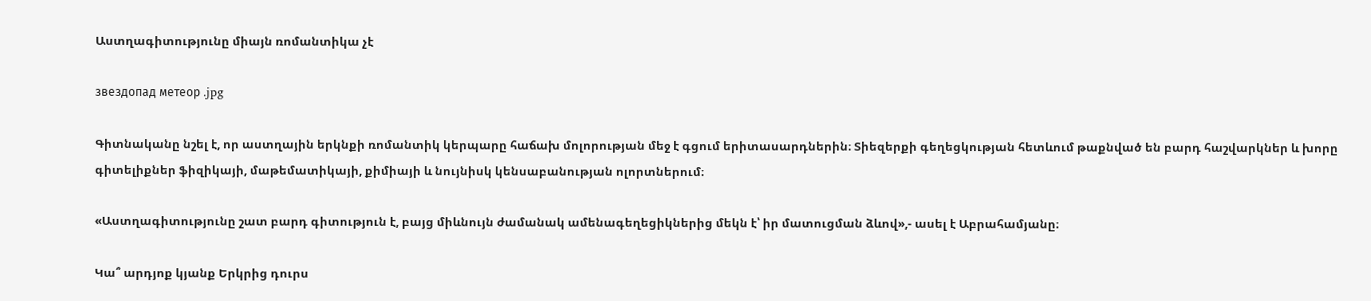Աստղագիտությունը միայն ռոմանտիկա չէ

звездопад метеор .jpg

Գիտնականը նշել է, որ աստղային երկնքի ռոմանտիկ կերպարը հաճախ մոլորության մեջ է գցում երիտասարդներին։ Տիեզերքի գեղեցկության հետևում թաքնված են բարդ հաշվարկներ և խորը գիտելիքներ ֆիզիկայի, մաթեմատիկայի, քիմիայի և նույնիսկ կենսաբանության ոլորտներում։

«Աստղագիտությունը շատ բարդ գիտություն է, բայց միևնույն ժամանակ ամենագեղեցիկներից մեկն է՝ իր մատուցման ձևով»,- ասել է Աբրահամյանը։

Կա՞ արդյոք կյանք Երկրից դուրս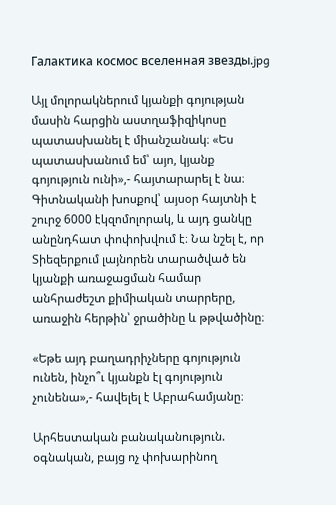Галактика космос вселенная звезды.jpg

Այլ մոլորակներում կյանքի գոյության մասին հարցին աստղաֆիզիկոսը պատասխանել է միանշանակ։ «Ես պատասխանում եմ՝ այո, կյանք գոյություն ունի»,- հայտարարել է նա։ Գիտնականի խոսքով՝ այսօր հայտնի է շուրջ 6000 էկզոմոլորակ, և այդ ցանկը անընդհատ փոփոխվում է։ Նա նշել է, որ Տիեզերքում լայնորեն տարածված են կյանքի առաջացման համար անհրաժեշտ քիմիական տարրերը, առաջին հերթին՝ ջրածինը և թթվածինը։

«Եթե այդ բաղադրիչները գոյություն ունեն, ինչո՞ւ կյանքն էլ գոյություն չունենա»,- հավելել է Աբրահամյանը։

Արհեստական բանականություն. օգնական, բայց ոչ փոխարինող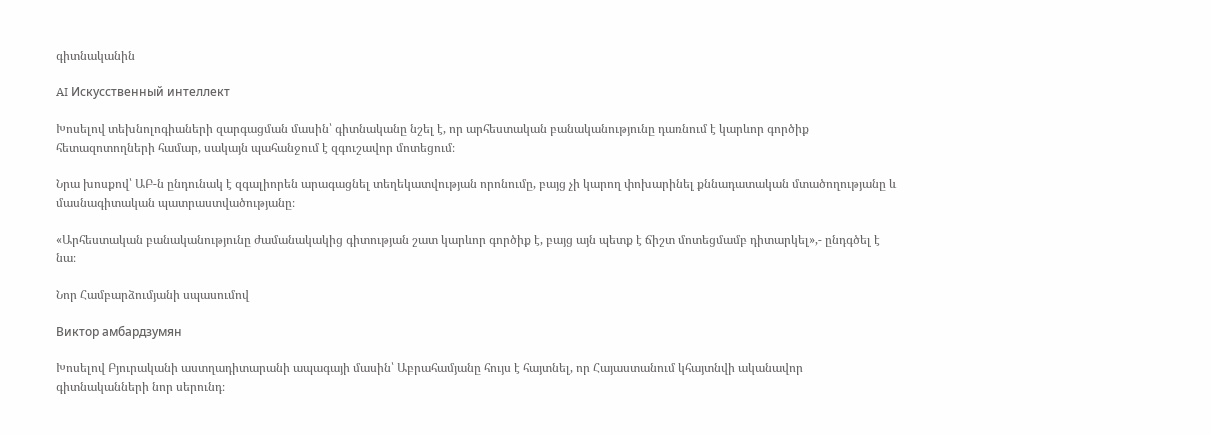գիտնականին

AI Искусственный интеллект

Խոսելով տեխնոլոգիաների զարգացման մասին՝ գիտնականը նշել է, որ արհեստական բանականությունը դառնում է կարևոր գործիք հետազոտողների համար, սակայն պահանջում է զգուշավոր մոտեցում։

Նրա խոսքով՝ ԱԲ-ն ընդունակ է զգալիորեն արագացնել տեղեկատվության որոնումը, բայց չի կարող փոխարինել քննադատական մտածողությանը և մասնագիտական պատրաստվածությանը։

«Արհեստական բանականությունը ժամանակակից գիտության շատ կարևոր գործիք է, բայց այն պետք է ճիշտ մոտեցմամբ դիտարկել»,- ընդգծել է նա։

Նոր Համբարձումյանի սպասումով

Виктор амбардзумян

Խոսելով Բյուրականի աստղադիտարանի ապագայի մասին՝ Աբրահամյանը հույս է հայտնել, որ Հայաստանում կհայտնվի ականավոր գիտնականների նոր սերունդ։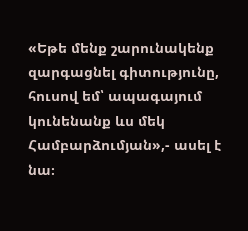«Եթե մենք շարունակենք զարգացնել գիտությունը, հուսով եմ՝ ապագայում կունենանք ևս մեկ Համբարձումյան»,- ասել է նա։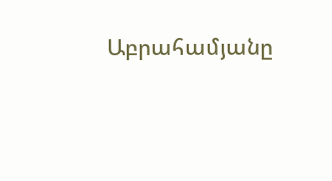Աբրահամյանը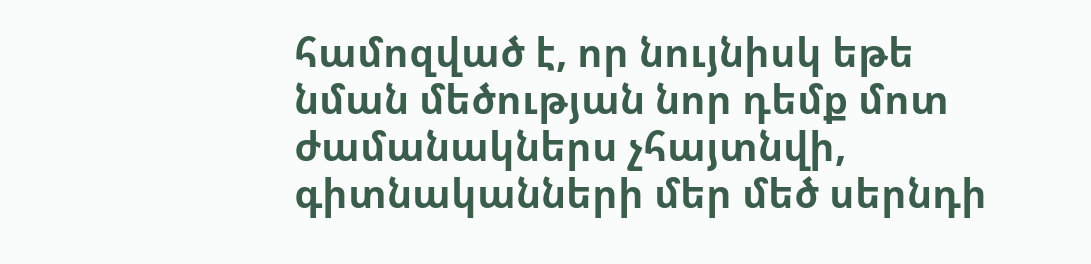համոզված է, որ նույնիսկ եթե նման մեծության նոր դեմք մոտ ժամանակներս չհայտնվի, գիտնականների մեր մեծ սերնդի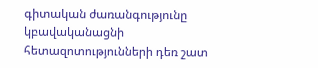գիտական ժառանգությունը կբավականացնի հետազոտությունների դեռ շատ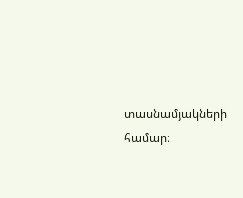տասնամյակների համար։